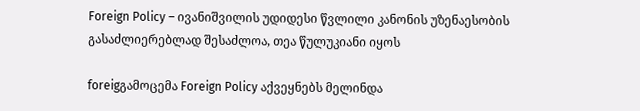Foreign Policy – ივანიშვილის უდიდესი წვლილი კანონის უზენაესობის გასაძლიერებლად შესაძლოა, თეა წულუკიანი იყოს

foreigგამოცემა Foreign Policy აქვეყნებს მელინდა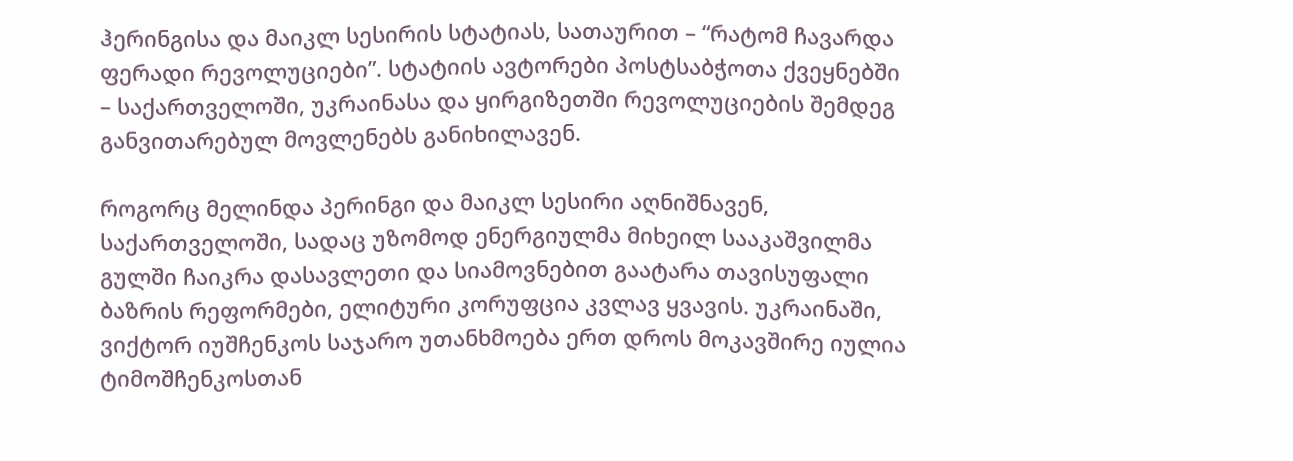ჰერინგისა და მაიკლ სესირის სტატიას, სათაურით – “რატომ ჩავარდა ფერადი რევოლუციები”. სტატიის ავტორები პოსტსაბჭოთა ქვეყნებში – საქართველოში, უკრაინასა და ყირგიზეთში რევოლუციების შემდეგ განვითარებულ მოვლენებს განიხილავენ.

როგორც მელინდა პერინგი და მაიკლ სესირი აღნიშნავენ, საქართველოში, სადაც უზომოდ ენერგიულმა მიხეილ სააკაშვილმა გულში ჩაიკრა დასავლეთი და სიამოვნებით გაატარა თავისუფალი ბაზრის რეფორმები, ელიტური კორუფცია კვლავ ყვავის. უკრაინაში, ვიქტორ იუშჩენკოს საჯარო უთანხმოება ერთ დროს მოკავშირე იულია ტიმოშჩენკოსთან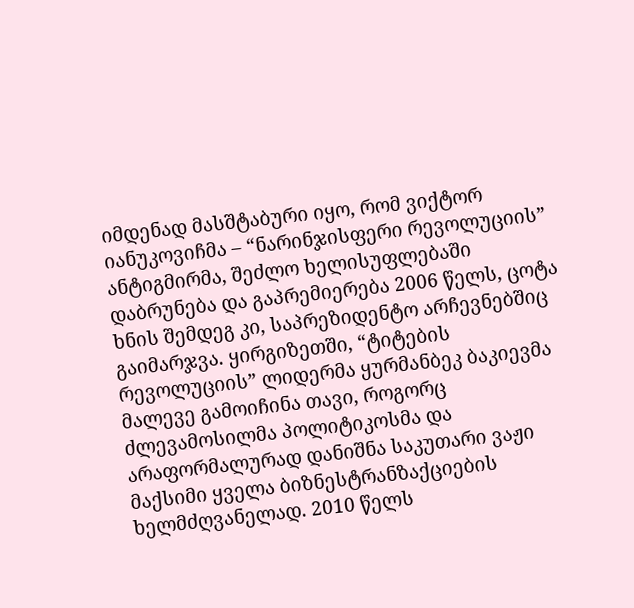იმდენად მასშტაბური იყო, რომ ვიქტორ იანუკოვიჩმა – “ნარინჯისფერი რევოლუციის” ანტიგმირმა, შეძლო ხელისუფლებაში დაბრუნება და გაპრემიერება 2006 წელს, ცოტა ხნის შემდეგ კი, საპრეზიდენტო არჩევნებშიც გაიმარჯვა. ყირგიზეთში, “ტიტების რევოლუციის” ლიდერმა ყურმანბეკ ბაკიევმა მალევე გამოიჩინა თავი, როგორც ძლევამოსილმა პოლიტიკოსმა და არაფორმალურად დანიშნა საკუთარი ვაჟი მაქსიმი ყველა ბიზნესტრანზაქციების ხელმძღვანელად. 2010 წელს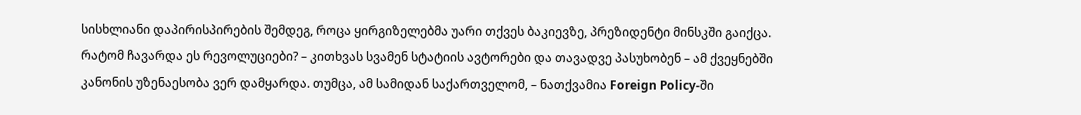სისხლიანი დაპირისპირების შემდეგ, როცა ყირგიზელებმა უარი თქვეს ბაკიევზე, პრეზიდენტი მინსკში გაიქცა.
რატომ ჩავარდა ეს რევოლუციები? – კითხვას სვამენ სტატიის ავტორები და თავადვე პასუხობენ – ამ ქვეყნებში კანონის უზენაესობა ვერ დამყარდა. თუმცა, ამ სამიდან საქართველომ, – ნათქვამია Foreign Policy-ში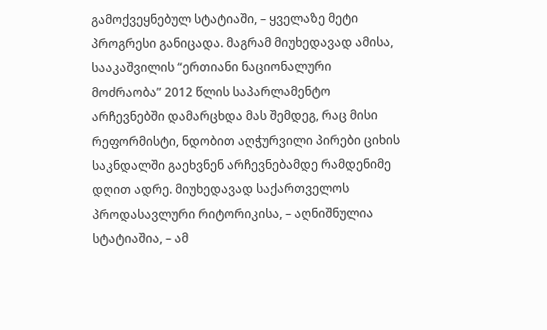გამოქვეყნებულ სტატიაში, – ყველაზე მეტი პროგრესი განიცადა. მაგრამ მიუხედავად ამისა, სააკაშვილის “ერთიანი ნაციონალური მოძრაობა” 2012 წლის საპარლამენტო არჩევნებში დამარცხდა მას შემდეგ, რაც მისი რეფორმისტი, ნდობით აღჭურვილი პირები ციხის საკნდალში გაეხვნენ არჩევნებამდე რამდენიმე დღით ადრე. მიუხედავად საქართველოს პროდასავლური რიტორიკისა, – აღნიშნულია სტატიაშია, – ამ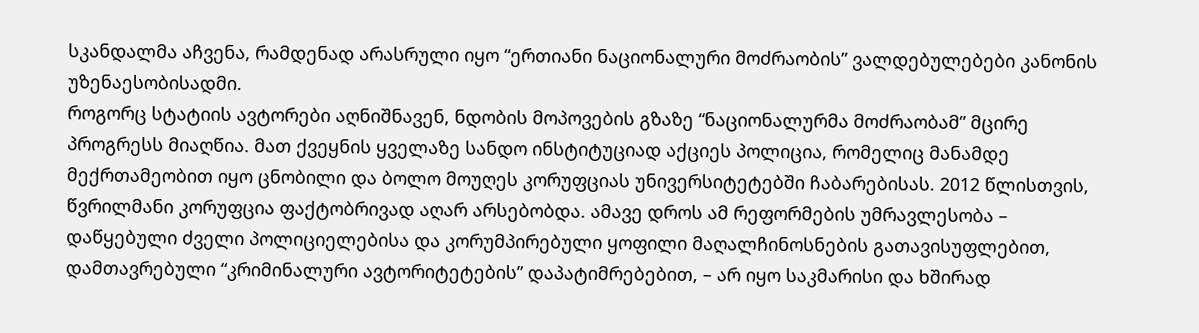სკანდალმა აჩვენა, რამდენად არასრული იყო “ერთიანი ნაციონალური მოძრაობის” ვალდებულებები კანონის უზენაესობისადმი.
როგორც სტატიის ავტორები აღნიშნავენ, ნდობის მოპოვების გზაზე “ნაციონალურმა მოძრაობამ” მცირე პროგრესს მიაღწია. მათ ქვეყნის ყველაზე სანდო ინსტიტუციად აქციეს პოლიცია, რომელიც მანამდე მექრთამეობით იყო ცნობილი და ბოლო მოუღეს კორუფციას უნივერსიტეტებში ჩაბარებისას. 2012 წლისთვის, წვრილმანი კორუფცია ფაქტობრივად აღარ არსებობდა. ამავე დროს ამ რეფორმების უმრავლესობა – დაწყებული ძველი პოლიციელებისა და კორუმპირებული ყოფილი მაღალჩინოსნების გათავისუფლებით, დამთავრებული “კრიმინალური ავტორიტეტების” დაპატიმრებებით, – არ იყო საკმარისი და ხშირად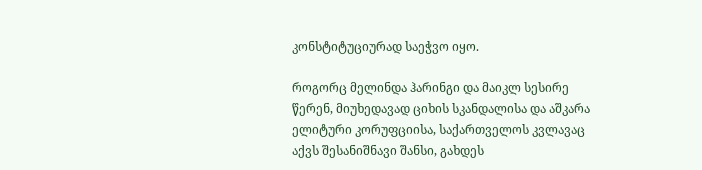კონსტიტუციურად საეჭვო იყო.

როგორც მელინდა ჰარინგი და მაიკლ სესირე წერენ, მიუხედავად ციხის სკანდალისა და აშკარა ელიტური კორუფციისა, საქართველოს კვლავაც აქვს შესანიშნავი შანსი, გახდეს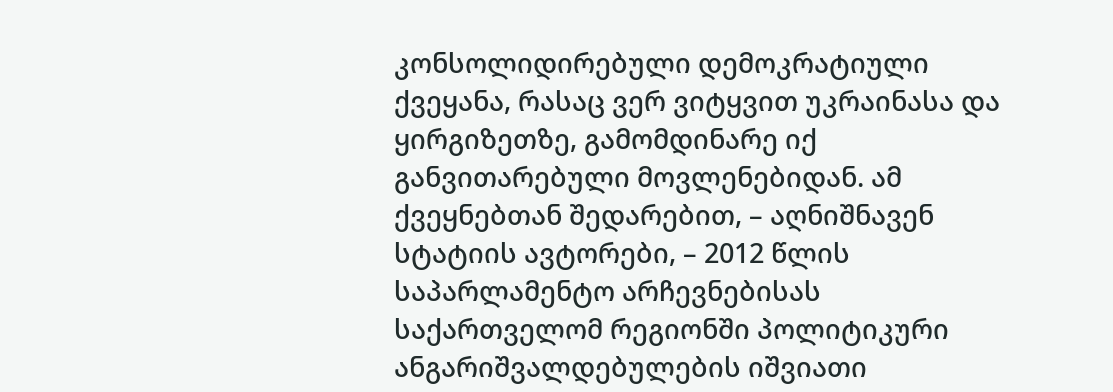კონსოლიდირებული დემოკრატიული ქვეყანა, რასაც ვერ ვიტყვით უკრაინასა და ყირგიზეთზე, გამომდინარე იქ განვითარებული მოვლენებიდან. ამ ქვეყნებთან შედარებით, – აღნიშნავენ სტატიის ავტორები, – 2012 წლის საპარლამენტო არჩევნებისას საქართველომ რეგიონში პოლიტიკური ანგარიშვალდებულების იშვიათი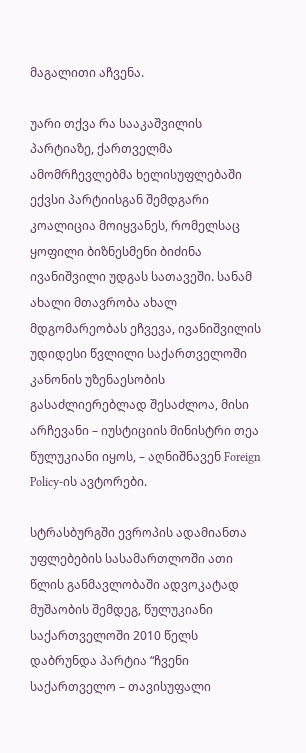მაგალითი აჩვენა.

უარი თქვა რა სააკაშვილის პარტიაზე, ქართველმა ამომრჩევლებმა ხელისუფლებაში ექვსი პარტიისგან შემდგარი კოალიცია მოიყვანეს, რომელსაც ყოფილი ბიზნესმენი ბიძინა ივანიშვილი უდგას სათავეში. სანამ ახალი მთავრობა ახალ მდგომარეობას ეჩვევა, ივანიშვილის უდიდესი წვლილი საქართველოში კანონის უზენაესობის გასაძლიერებლად შესაძლოა, მისი არჩევანი – იუსტიციის მინისტრი თეა წულუკიანი იყოს, – აღნიშნავენ Foreign Policy-ის ავტორები.

სტრასბურგში ევროპის ადამიანთა უფლებების სასამართლოში ათი წლის განმავლობაში ადვოკატად მუშაობის შემდეგ, წულუკიანი საქართველოში 2010 წელს დაბრუნდა პარტია “ჩვენი საქართველო – თავისუფალი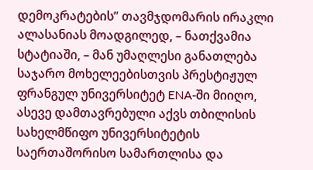დემოკრატების” თავმჯდომარის ირაკლი ალასანიას მოადგილედ, – ნათქვამია სტატიაში, – მან უმაღლესი განათლება საჯარო მოხელეებისთვის პრესტიჟულ ფრანგულ უნივერსიტეტ ENA-ში მიიღო, ასევე დამთავრებული აქვს თბილისის სახელმწიფო უნივერსიტეტის საერთაშორისო სამართლისა და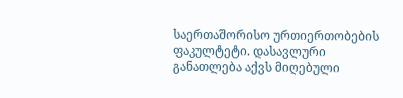საერთაშორისო ურთიერთობების ფაკულტეტი. დასავლური განათლება აქვს მიღებული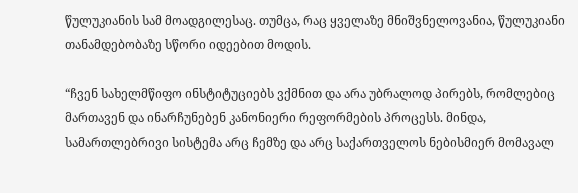წულუკიანის სამ მოადგილესაც. თუმცა, რაც ყველაზე მნიშვნელოვანია, წულუკიანი თანამდებობაზე სწორი იდეებით მოდის.

“ჩვენ სახელმწიფო ინსტიტუციებს ვქმნით და არა უბრალოდ პირებს, რომლებიც მართავენ და ინარჩუნებენ კანონიერი რეფორმების პროცესს. მინდა, სამართლებრივი სისტემა არც ჩემზე და არც საქართველოს ნებისმიერ მომავალ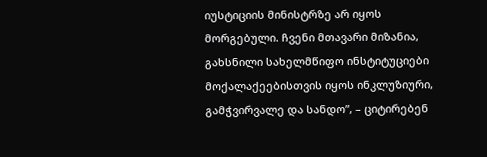იუსტიციის მინისტრზე არ იყოს მორგებული. ჩვენი მთავარი მიზანია, გახსნილი სახელმწიფო ინსტიტუციები მოქალაქეებისთვის იყოს ინკლუზიური, გამჭვირვალე და სანდო”, – ციტირებენ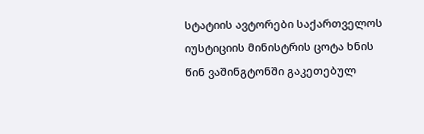სტატიის ავტორები საქართველოს იუსტიციის მინისტრის ცოტა ხნის წინ ვაშინგტონში გაკეთებულ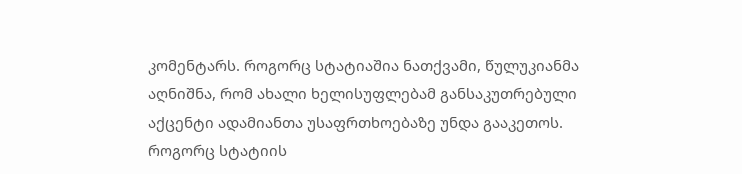კომენტარს. როგორც სტატიაშია ნათქვამი, წულუკიანმა აღნიშნა, რომ ახალი ხელისუფლებამ განსაკუთრებული აქცენტი ადამიანთა უსაფრთხოებაზე უნდა გააკეთოს.
როგორც სტატიის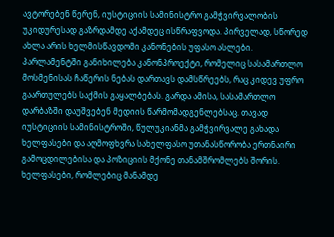ავტორებენ წერენ, იუსტიციის სამინისტრო გამჭვირვალობის უკიდურესად გაზრდამდე აქამდეც ისწრაფვოდა. პირველად, სწორედ ახლა არის ხელმისწავდომი კანონების უფასო ასლები. პარლამენტში განიხილება კანონპროექტი, რომელიც სასამართლო მოსმენისას ჩაწერის ნებას დართავს დამსწრეებს, რაც კიდევ უფრო გაართულებს საქმის გაყალბებას. გარდა ამისა, სასამართლო დარბაზში დაუშვებენ მედიის წარმომადგენლებსაც. თავად იუსტიციის სამინისტროში, წულუკიანმა გამჭვირვალე გახადა ხელფასები და აღმოფხვრა სახელფასო უთანასწორობა ერთნაირი გამოცდილებისა და პოზიციის მქონე თანამშრომლებს შორის. ხელფასები, რომლებიც მანამდე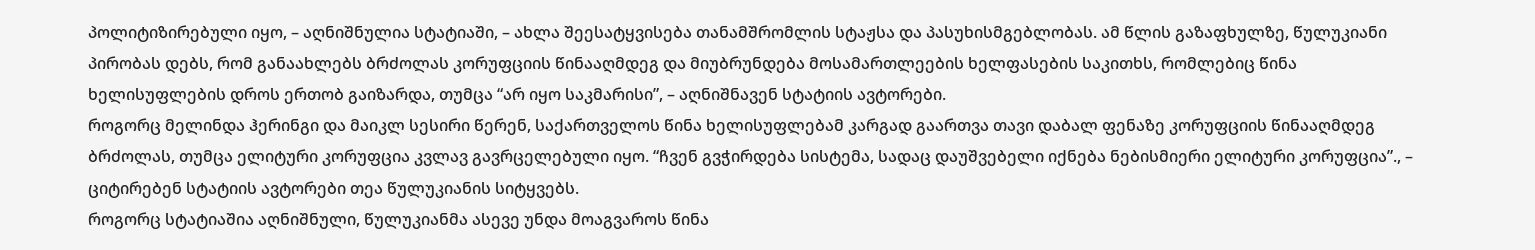პოლიტიზირებული იყო, – აღნიშნულია სტატიაში, – ახლა შეესატყვისება თანამშრომლის სტაჟსა და პასუხისმგებლობას. ამ წლის გაზაფხულზე, წულუკიანი პირობას დებს, რომ განაახლებს ბრძოლას კორუფციის წინააღმდეგ და მიუბრუნდება მოსამართლეების ხელფასების საკითხს, რომლებიც წინა ხელისუფლების დროს ერთობ გაიზარდა, თუმცა “არ იყო საკმარისი”, – აღნიშნავენ სტატიის ავტორები.
როგორც მელინდა ჰერინგი და მაიკლ სესირი წერენ, საქართველოს წინა ხელისუფლებამ კარგად გაართვა თავი დაბალ ფენაზე კორუფციის წინააღმდეგ ბრძოლას, თუმცა ელიტური კორუფცია კვლავ გავრცელებული იყო. “ჩვენ გვჭირდება სისტემა, სადაც დაუშვებელი იქნება ნებისმიერი ელიტური კორუფცია”., – ციტირებენ სტატიის ავტორები თეა წულუკიანის სიტყვებს.
როგორც სტატიაშია აღნიშნული, წულუკიანმა ასევე უნდა მოაგვაროს წინა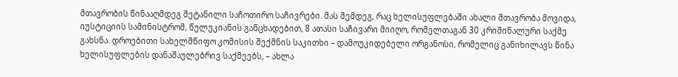მთავრობის წინააღმდეგ შეტანილი საჩოთირო საჩივრები. მას შემდეგ, რაც ხელისუფლებაში ახალი მთავრობა მოვიდა, იუსტიციის სამინისტრომ, წულუკიანის განცხადებით, 8 ათასი საჩივარი მიიღო, რომელთაგან 30 კრიმინალური საქმე გახსნა. დროებითი სახელმწიფო კომისის შექმნის საკითხი – დამოუკიდებელი ორგანოსი, რომელიც განიხილავს წინა ხელისუფლების დანაშაულებრივ საქმეებს, – ახლა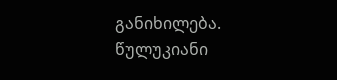განიხილება. წულუკიანი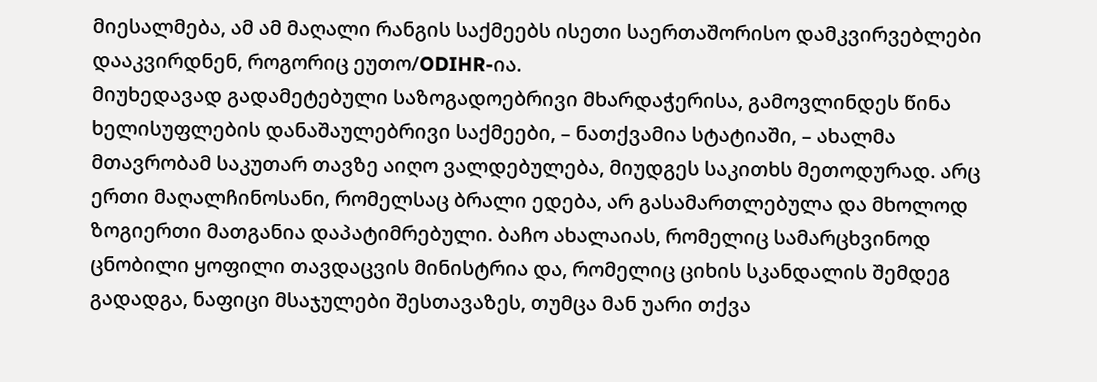მიესალმება, ამ ამ მაღალი რანგის საქმეებს ისეთი საერთაშორისო დამკვირვებლები დააკვირდნენ, როგორიც ეუთო/ODIHR-ია.
მიუხედავად გადამეტებული საზოგადოებრივი მხარდაჭერისა, გამოვლინდეს წინა ხელისუფლების დანაშაულებრივი საქმეები, – ნათქვამია სტატიაში, – ახალმა მთავრობამ საკუთარ თავზე აიღო ვალდებულება, მიუდგეს საკითხს მეთოდურად. არც ერთი მაღალჩინოსანი, რომელსაც ბრალი ედება, არ გასამართლებულა და მხოლოდ ზოგიერთი მათგანია დაპატიმრებული. ბაჩო ახალაიას, რომელიც სამარცხვინოდ ცნობილი ყოფილი თავდაცვის მინისტრია და, რომელიც ციხის სკანდალის შემდეგ გადადგა, ნაფიცი მსაჯულები შესთავაზეს, თუმცა მან უარი თქვა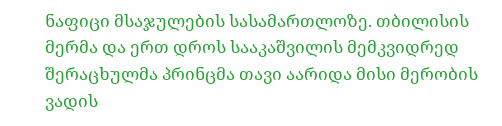ნაფიცი მსაჯულების სასამართლოზე. თბილისის მერმა და ერთ დროს სააკაშვილის მემკვიდრედ შერაცხულმა პრინცმა თავი აარიდა მისი მერობის ვადის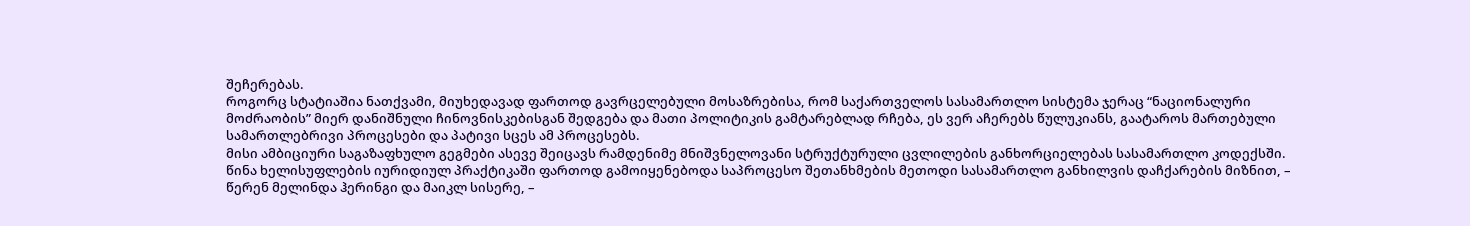შეჩერებას.
როგორც სტატიაშია ნათქვამი, მიუხედავად ფართოდ გავრცელებული მოსაზრებისა, რომ საქართველოს სასამართლო სისტემა ჯერაც “ნაციონალური მოძრაობის” მიერ დანიშნული ჩინოვნისკებისგან შედგება და მათი პოლიტიკის გამტარებლად რჩება, ეს ვერ აჩერებს წულუკიანს, გაატაროს მართებული სამართლებრივი პროცესები და პატივი სცეს ამ პროცესებს.
მისი ამბიციური საგაზაფხულო გეგმები ასევე შეიცავს რამდენიმე მნიშვნელოვანი სტრუქტურული ცვლილების განხორციელებას სასამართლო კოდექსში. წინა ხელისუფლების იურიდიულ პრაქტიკაში ფართოდ გამოიყენებოდა საპროცესო შეთანხმების მეთოდი სასამართლო განხილვის დაჩქარების მიზნით, – წერენ მელინდა ჰერინგი და მაიკლ სისერე, –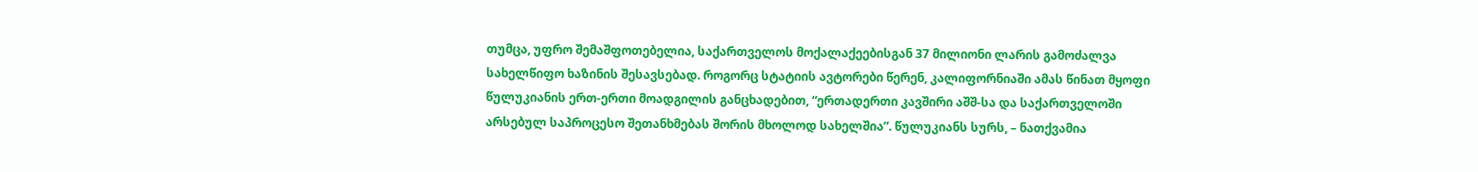თუმცა, უფრო შემაშფოთებელია, საქართველოს მოქალაქეებისგან 37 მილიონი ლარის გამოძალვა სახელწიფო ხაზინის შესავსებად. როგორც სტატიის ავტორები წერენ, კალიფორნიაში ამას წინათ მყოფი წულუკიანის ერთ-ერთი მოადგილის განცხადებით, “ერთადერთი კავშირი აშშ-სა და საქართველოში არსებულ საპროცესო შეთანხმებას შორის მხოლოდ სახელშია”. წულუკიანს სურს, – ნათქვამია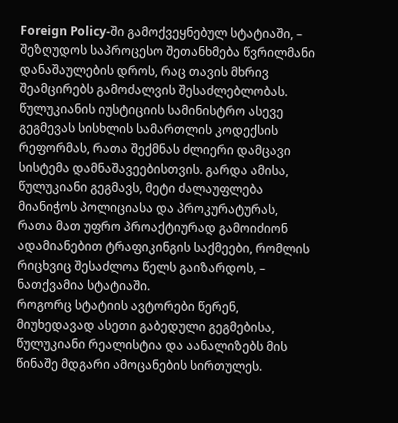Foreign Policy-ში გამოქვეყნებულ სტატიაში, – შეზღუდოს საპროცესო შეთანხმება წვრილმანი დანაშაულების დროს, რაც თავის მხრივ შეამცირებს გამოძალვის შესაძლებლობას.
წულუკიანის იუსტიციის სამინისტრო ასევე გეგმევას სისხლის სამართლის კოდექსის რეფორმას, რათა შექმნას ძლიერი დამცავი სისტემა დამნაშავეებისთვის. გარდა ამისა, წულუკიანი გეგმავს, მეტი ძალაუფლება მიანიჭოს პოლიციასა და პროკურატურას, რათა მათ უფრო პროაქტიურად გამოიძიონ ადამიანებით ტრაფიკინგის საქმეები, რომლის რიცხვიც შესაძლოა წელს გაიზარდოს, – ნათქვამია სტატიაში.
როგორც სტატიის ავტორები წერენ, მიუხედავად ასეთი გაბედული გეგმებისა, წულუკიანი რეალისტია და აანალიზებს მის წინაშე მდგარი ამოცანების სირთულეს.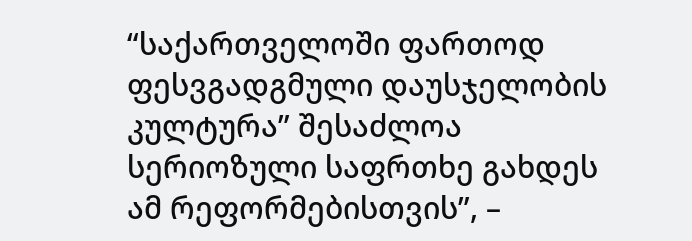“საქართველოში ფართოდ ფესვგადგმული დაუსჯელობის კულტურა” შესაძლოა სერიოზული საფრთხე გახდეს ამ რეფორმებისთვის”, –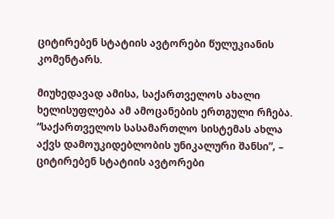ციტირებენ სტატიის ავტორები წულუკიანის კომენტარს.

მიუხედავად ამისა, საქართველოს ახალი ხელისუფლება ამ ამოცანების ერთგული რჩება. “საქართველოს სასამართლო სისტემას ახლა აქვს დამოუკიდებლობის უნიკალური შანსი”, – ციტირებენ სტატიის ავტორები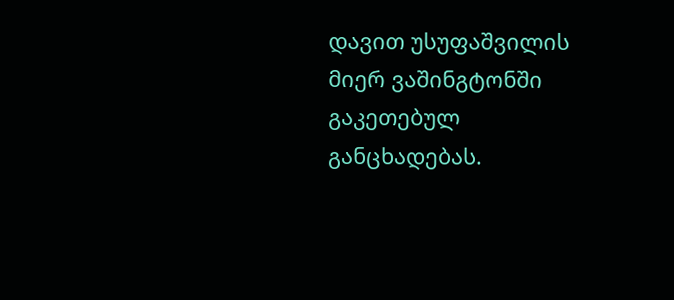დავით უსუფაშვილის მიერ ვაშინგტონში გაკეთებულ განცხადებას.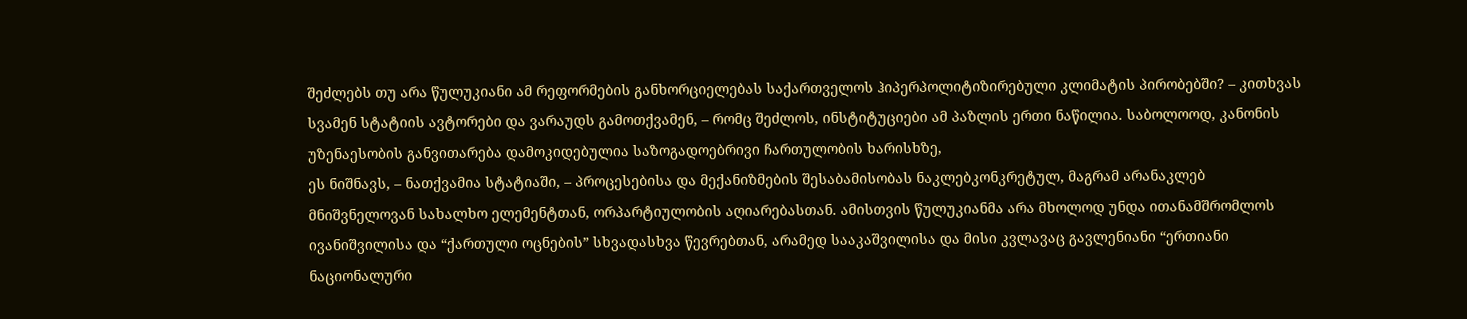შეძლებს თუ არა წულუკიანი ამ რეფორმების განხორციელებას საქართველოს ჰიპერპოლიტიზირებული კლიმატის პირობებში? – კითხვას სვამენ სტატიის ავტორები და ვარაუდს გამოთქვამენ, – რომც შეძლოს, ინსტიტუციები ამ პაზლის ერთი ნაწილია. საბოლოოდ, კანონის უზენაესობის განვითარება დამოკიდებულია საზოგადოებრივი ჩართულობის ხარისხზე,
ეს ნიშნავს, – ნათქვამია სტატიაში, – პროცესებისა და მექანიზმების შესაბამისობას ნაკლებკონკრეტულ, მაგრამ არანაკლებ მნიშვნელოვან სახალხო ელემენტთან, ორპარტიულობის აღიარებასთან. ამისთვის წულუკიანმა არა მხოლოდ უნდა ითანამშრომლოს ივანიშვილისა და “ქართული ოცნების” სხვადასხვა წევრებთან, არამედ სააკაშვილისა და მისი კვლავაც გავლენიანი “ერთიანი ნაციონალური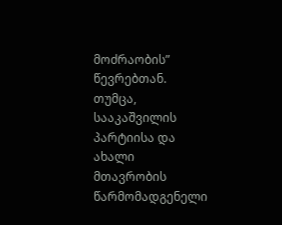მოძრაობის” წევრებთან.
თუმცა, სააკაშვილის პარტიისა და ახალი მთავრობის წარმომადგენელი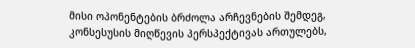მისი ოპონენტების ბრძოლა არჩევნების შემდეგ, კონსესუსის მიღწევის პერსპექტივას ართულებს,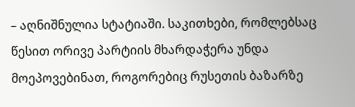– აღნიშნულია სტატიაში. საკითხები, რომლებსაც წესით ორივე პარტიის მხარდაჭერა უნდა მოეპოვებინათ, როგორებიც რუსეთის ბაზარზე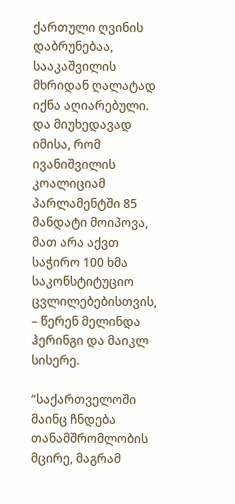ქართული ღვინის დაბრუნებაა, სააკაშვილის მხრიდან ღალატად იქნა აღიარებული. და მიუხედავად იმისა, რომ ივანიშვილის კოალიციამ პარლამენტში 85 მანდატი მოიპოვა, მათ არა აქვთ საჭირო 100 ხმა საკონსტიტუციო ცვლილებებისთვის, – წერენ მელინდა ჰერინგი და მაიკლ სისერე.

“საქართველოში მაინც ჩნდება თანამშრომლობის მცირე, მაგრამ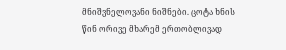მნიშვნელოვანი ნიშნები. ცოტა ხნის წინ ორივე მხარემ ერთობლივად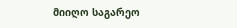მიიღო საგარეო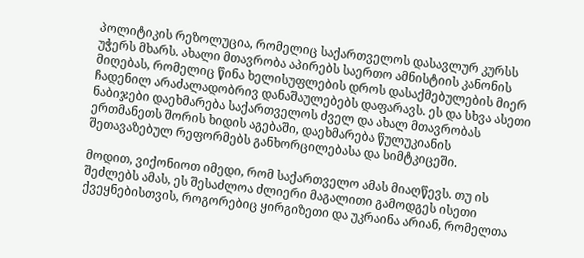პოლიტიკის რეზოლუცია, რომელიც საქართველოს დასავლურ კურსს უჭერს მხარს. ახალი მთავრობა აპირებს საერთო ამნისტიის კანონის მიღებას, რომელიც წინა ხელისუფლების დროს დასაქმებულების მიერ ჩადენილ არაძალადობრივ დანაშაულებებს დაფარავს. ეს და სხვა ასეთი ნაბიჯები დაეხმარება საქართველოს ძველ და ახალ მთავრობას ერთმანეთს შორის ხიდის აგებაში, დაეხმარება წულუკიანის შეთავაზებულ რეფორმებს განხორცილებასა და სიმტკიცეში.

მოდით, ვიქონიოთ იმედი, რომ საქართველო ამას მიაღწევს. თუ ის შეძლებს ამას, ეს შესაძლოა ძლიერი მაგალითი გამოდგეს ისეთი ქვეყნებისთვის, როგორებიც ყირგიზეთი და უკრაინა არიან, რომელთა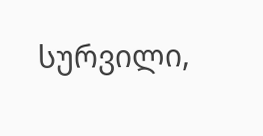სურვილი,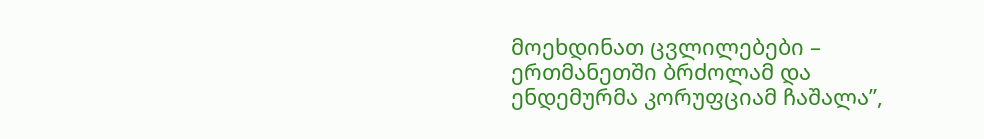მოეხდინათ ცვლილებები – ერთმანეთში ბრძოლამ და ენდემურმა კორუფციამ ჩაშალა”,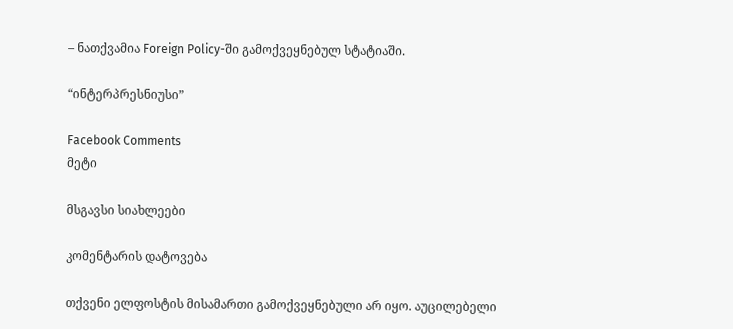– ნათქვამია Foreign Policy-ში გამოქვეყნებულ სტატიაში.

“ინტერპრესნიუსი”

Facebook Comments
მეტი

მსგავსი სიახლეები

კომენტარის დატოვება

თქვენი ელფოსტის მისამართი გამოქვეყნებული არ იყო. აუცილებელი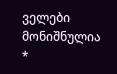ველები მონიშნულია *